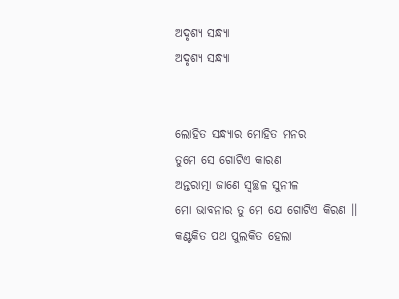ଅଦୃଶ୍ୟ ସନ୍ଧ୍ୟା
ଅଦୃଶ୍ୟ ସନ୍ଧ୍ୟା


ଲୋହିତ ସନ୍ଧ୍ୟାର ମୋହିତ ମନର
ତୁମେ ସେ ଗୋଟିଏ କାରଣ
ଅନ୍ତରାତ୍ମା ଜାଣେ ସ୍ୱଚ୍ଛଳ ସୁନୀଳ
ମୋ ଭାବନାର ତୁ ମେ ଯେ ଗୋଟିଏ କିରଣ ।।
କଣ୍ଟକିତ ପଥ ପୁଲକିତ ହେଲା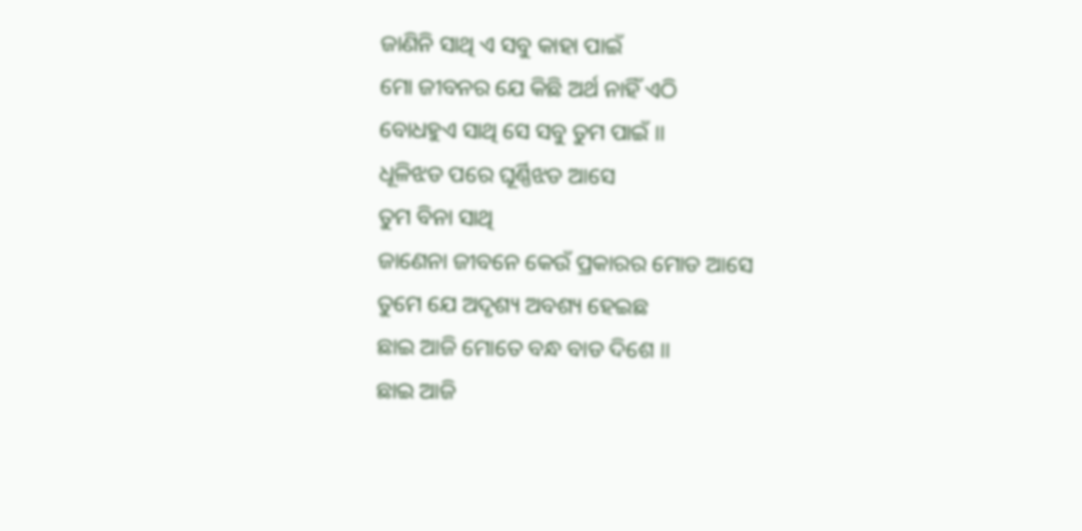ଜାଣିନି ସାଥି ଏ ସବୁ କାହା ପାଇଁ
ମୋ ଜୀବନର ଯେ କିଛି ଅର୍ଥ ନାହିଁ ଏଠି
ବୋଧହୁଏ ସାଥି ସେ ସବୁ ତୁମ ପାଇଁ ।।
ଧୂଳିଝଡ ପରେ ଘୂର୍ଣ୍ଣିଝଡ ଆସେ
ତୁମ ବିନା ସାଥି
ଜାଣେନା ଜୀବନେ କେଉଁ ପ୍ରକାରର ମୋଡ ଆସେ
ତୁମେ ଯେ ଅଦୃଶ୍ୟ ଅବଶ୍ୟ ହେଇଛ
ଛାଇ ଆଜି ମୋତେ ବନ୍ଧ ବାଡ ଦିଶେ ।।
ଛାଇ ଆଜି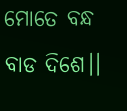ମୋତେ ବନ୍ଧ ବାଡ ଦିଶେ।।